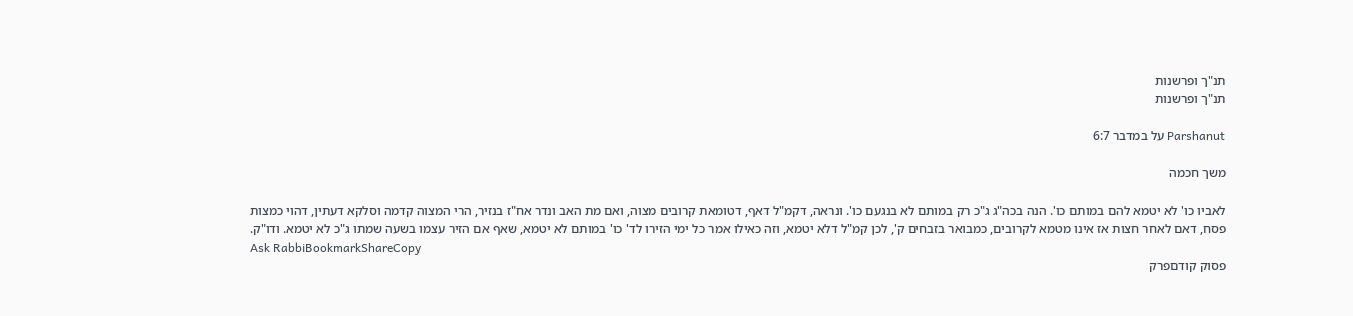תנ"ך ופרשנות
תנ"ך ופרשנות

Parshanut על במדבר 6:7

משך חכמה

לאביו כו' לא יטמא להם במותם כו'. הנה בכה"ג ג"כ רק במותם לא בנגעם כו'. ונראה, דקמ"ל דאף, דטומאת קרובים מצוה, ואם מת האב ונדר אח"ז בנזיר, הרי המצוה קדמה וסלקא דעתין, דהוי כמצות פסח, דאם לאחר חצות אז אינו מטמא לקרובים, כמבואר בזבחים ק', לכן קמ"ל דלא יטמא, וזה כאילו אמר כל ימי הזירו לד' כו' במותם לא יטמא, שאף אם הזיר עצמו בשעה שמתו ג"כ לא יטמא. ודו"ק.
Ask RabbiBookmarkShareCopy
פסוק קודםפרק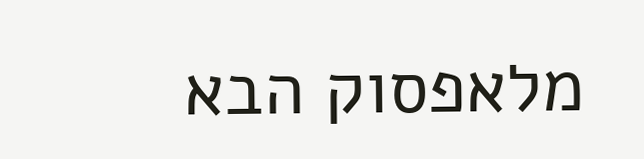מלאפסוק הבא